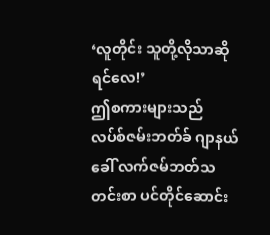‘လူတိုင်း သူတို့လိုသာဆိုရင်လေ!’
ဤစကားများသည် လပ်စ်ဇမ်းဘတ်ခ် ဂျာနယ် ခေါ် လက်ဇမ်ဘတ်သတင်းစာ ပင်တိုင်ဆောင်း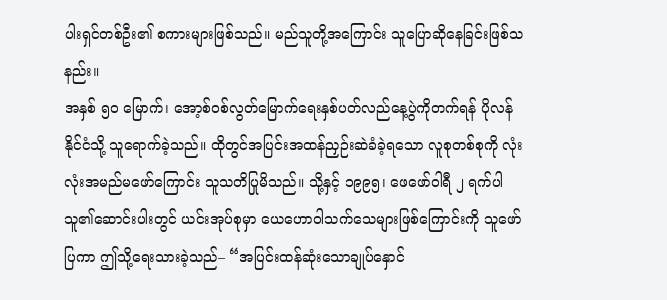ပါးရှင်တစ်ဦး၏ စကားများဖြစ်သည်။ မည်သူတို့အကြောင်း သူပြောဆိုနေခြင်းဖြစ်သနည်း။
အနှစ် ၅၀ မြောက်၊ အော့စ်ဝစ်လွတ်မြောက်ရေးနှစ်ပတ်လည်နေ့ပွဲကိုတက်ရန် ပိုလန်နိုင်ငံသို့ သူရောက်ခဲ့သည်။ ထိုတွင်အပြင်းအထန်ညှဉ်းဆဲခံခဲ့ရသော လူစုတစ်စုကို လုံးလုံးအမည်မဖော်ကြောင်း သူသတိပြုမိသည်။ သို့နှင့် ၁၉၉၅၊ ဖေဖော်ဝါရီ ၂ ရက်ပါ သူ၏ဆောင်းပါးတွင် ယင်းအုပ်စုမှာ ယေဟောဝါသက်သေများဖြစ်ကြောင်းကို သူဖော်ပြကာ ဤသို့ရေးသားခဲ့သည်– “အပြင်းထန်ဆုံးသောချုပ်နှောင်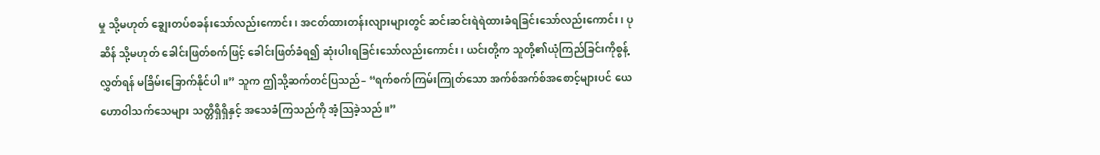မှု သို့မဟုတ် ချွေးတပ်စခန်းသော်လည်းကောင်း၊ အငတ်ထားတန်းလျားများတွင် ဆင်းဆင်းရဲရဲထားခံရခြင်းသော်လည်းကောင်း၊ ပုဆိန် သို့မဟုတ် ခေါင်းဖြတ်စက်ဖြင့် ခေါင်းဖြတ်ခံရ၍ ဆုံးပါးရခြင်းသော်လည်းကောင်း၊ ယင်းတို့က သူတို့၏ယုံကြည်ခြင်းကိုစွန့်လွှတ်ရန် မခြိမ်းခြောက်နိုင်ပါ။” သူက ဤသို့ဆက်တင်ပြသည်– “ရက်စက်ကြမ်းကြုတ်သော အက်စ်အက်စ်အစောင့်များပင် ယေဟောဝါသက်သေများ သတ္တိရှိရှိနှင့် အသေခံကြသည်ကို အံ့သြခဲ့သည်။”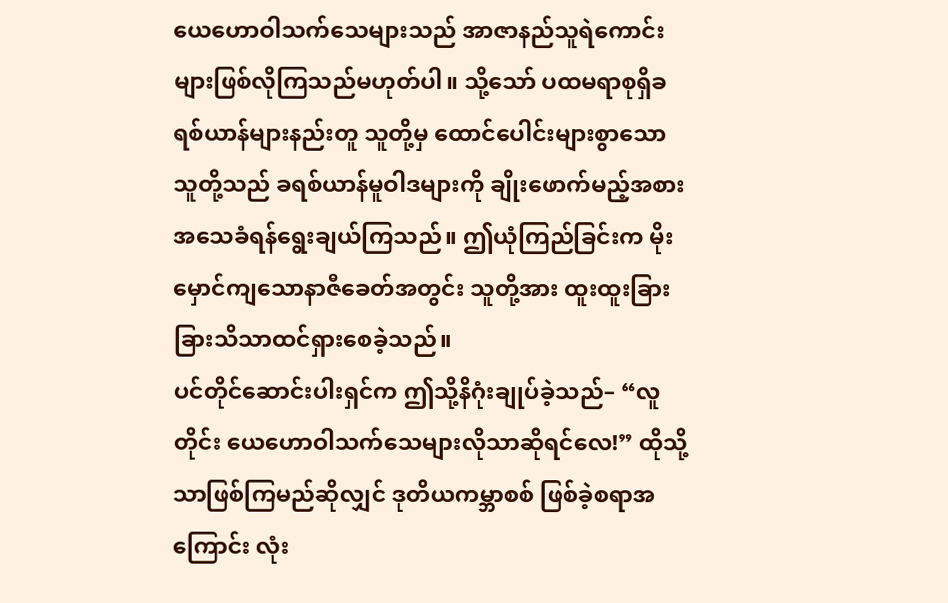ယေဟောဝါသက်သေများသည် အာဇာနည်သူရဲကောင်းများဖြစ်လိုကြသည်မဟုတ်ပါ။ သို့သော် ပထမရာစုရှိခရစ်ယာန်များနည်းတူ သူတို့မှ ထောင်ပေါင်းများစွာသောသူတို့သည် ခရစ်ယာန်မူဝါဒများကို ချိုးဖောက်မည့်အစား အသေခံရန်ရွေးချယ်ကြသည်။ ဤယုံကြည်ခြင်းက မိုးမှောင်ကျသောနာဇီခေတ်အတွင်း သူတို့အား ထူးထူးခြားခြားသိသာထင်ရှားစေခဲ့သည်။
ပင်တိုင်ဆောင်းပါးရှင်က ဤသို့နိဂုံးချုပ်ခဲ့သည်– “လူတိုင်း ယေဟောဝါသက်သေများလိုသာဆိုရင်လေ!” ထိုသို့သာဖြစ်ကြမည်ဆိုလျှင် ဒုတိယကမ္ဘာစစ် ဖြစ်ခဲ့စရာအကြောင်း လုံး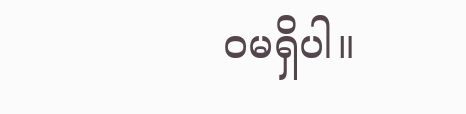ဝမရှိပါ။